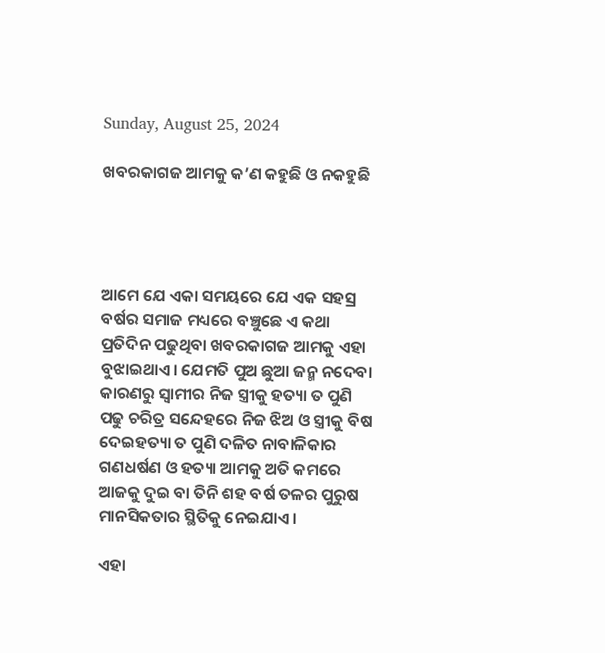Sunday, August 25, 2024

ଖବରକାଗଜ ଆମକୁ କ’ଣ କହୁଛି ଓ ନକହୁଛି




ଆମେ ଯେ ଏକା ସମୟରେ ଯେ ଏକ ସହସ୍ର ବର୍ଷର ସମାଜ ମଧ୍ୟରେ ବଞ୍ଚୁଛେ ଏ କଥା ପ୍ରତିଦିନ ପଢୁଥିବା ଖବରକାଗଜ ଆମକୁ ଏହା ବୁଝାଇଥାଏ। ଯେମତି ପୁଅ ଛୁଆ ଜନ୍ମ ନଦେବା କାରଣରୁ ସ୍ବାମୀର ନିଜ ସ୍ତ୍ରୀକୁ ହତ୍ୟା ତ ପୁଣି ପଢୁ ଚରିତ୍ର ସନ୍ଦେହରେ ନିଜ ଝିଅ ଓ ସ୍ତ୍ରୀକୁ ବିଷ ଦେଇହତ୍ୟା ତ ପୁଣି ଦଳିତ ନାବାଳିକାର ଗଣଧର୍ଷଣ ଓ ହତ୍ୟା ଆମକୁ ଅତି କମରେ ଆଜକୁ ଦୁଇ ବା ତିନି ଶହ ବର୍ଷ ତଳର ପୁରୁଷ ମାନସିକତାର ସ୍ଥିତିକୁ ନେଇଯାଏ।

ଏହା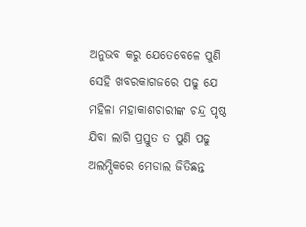ଅନୁଭବ କରୁ ଯେତେବେଳେ ପୁଣି ସେହି ଖବରକାଗଜରେ ପଢୁ ଯେ ମହିଳା ମହାକାଶଚାରୀଙ୍କ ଚନ୍ଦ୍ର ପୃଷ୍ଠ ଯିବା ଲାଗି ପ୍ରସ୍ତୁତ ତ ପୁଣି ପଢୁ ଅଲମ୍ପିକରେ ମେଡାଲ ଜିତିଛନ୍ତ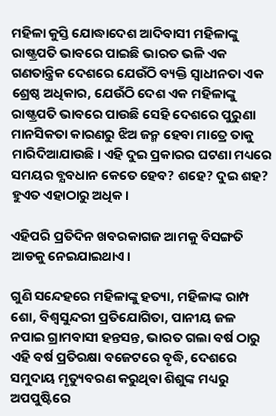ମହିଳା କୁସ୍ତି ଯୋଦ୍ଧାଦେଶ ଆଦିବାସୀ ମହିଳାଙ୍କୁ ରାଷ୍ଟ୍ରପତି ଭାବରେ ପାଇଛି ଭାରତ ଭଳି ଏକ ଗଣତାନ୍ତ୍ରିକ ଦେଶରେ ଯେଉଁଠି ବ୍ୟକ୍ତି ସ୍ଵାଧୀନତା ଏକ ଶ୍ରେଷ୍ଠ ଅଧିକାର, ଯେଉଁଠି ଦେଶ ଏକ ମହିଳାଙ୍କୁ ରାଷ୍ଟ୍ରପତି ଭାବରେ ପାଉଛି ସେହି ଦେଶରେ ପୁରୁଣା ମାନସିକତା କାରଣରୁ ଝିଅ ଜନ୍ମ ହେବା ମାତ୍ରେ ତାକୁ ମାରିଦିଆଯାଉଛି। ଏହି ଦୁଇ ପ୍ରକାରର ଘଟଣା ମଧ୍ୟରେ ସମୟର ବ୍ଯବଧାନ କେତେ ହେବ? ଶହେ? ଦୁଇ ଶହ? ହୁଏତ ଏହାଠାରୁ ଅଧିକ।

ଏହିପରି ପ୍ରତିଦିନ ଖବରକାଗଜ ଆମକୁ ବିସଙ୍ଗତି ଆଡକୁ ନେଇଯାଇଥାଏ।

ଗୁଣି ସନ୍ଦେହରେ ମହିଳାଙ୍କୁ ହତ୍ୟା, ମହିଳାଙ୍କ ରାମ୍ପ ଶୋ, ବିଶ୍ବସୁନ୍ଦରୀ ପ୍ରତିଯୋଗିତା, ପାନୀୟ ଜଳ ନପାଇ ଗ୍ରାମବାସୀ ହନ୍ତସନ୍ତ, ଭାରତ ଗଲା ବର୍ଷ ଠାରୁ ଏହି ବର୍ଷ ପ୍ରତିରକ୍ଷା ବଜେଟରେ ବୃଦ୍ଧି, ଦେଶରେ ସମୁଦାୟ ମୃତ୍ୟୁବରଣ କରୁଥିବା ଶିଶୁଙ୍କ ମଧ୍ୟରୁ ଅପପୁଷ୍ଟିରେ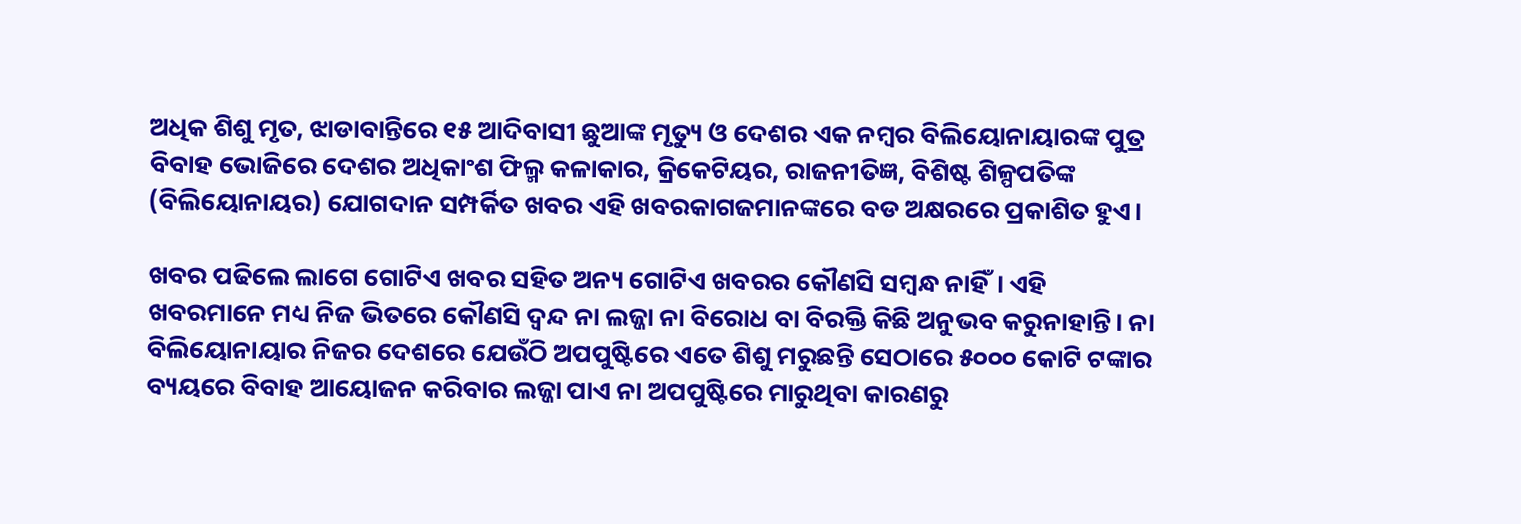ଅଧିକ ଶିଶୁ ମୃତ, ଝାଡାବାନ୍ତିରେ ୧୫ ଆଦିବାସୀ ଛୁଆଙ୍କ ମୃତ୍ୟୁ ଓ ଦେଶର ଏକ ନମ୍ବର ବିଲିୟୋନାୟାରଙ୍କ ପୁତ୍ର ବିବାହ ଭୋଜିରେ ଦେଶର ଅଧିକାଂଶ ଫିଲ୍ମ କଳାକାର, କ୍ରିକେଟିୟର, ରାଜନୀତିଜ୍ଞ, ବିଶିଷ୍ଟ ଶିଳ୍ପପତିଙ୍କ (ବିଲିୟୋନାୟର) ଯୋଗଦାନ ସମ୍ପର୍କିତ ଖବର ଏହି ଖବରକାଗଜମାନଙ୍କରେ ବଡ ଅକ୍ଷରରେ ପ୍ରକାଶିତ ହୁଏ।

ଖବର ପଢିଲେ ଲାଗେ ଗୋଟିଏ ଖବର ସହିତ ଅନ୍ୟ ଗୋଟିଏ ଖବରର କୌଣସି ସମ୍ବନ୍ଧ ନାହିଁ। ଏହି ଖବରମାନେ ମଧ୍ୟ ନିଜ ଭିତରେ କୌଣସି ଦ୍ଵନ୍ଦ ନା ଲଜ୍ଜା ନା ବିରୋଧ ବା ବିରକ୍ତି କିଛି ଅନୁଭବ କରୁନାହାନ୍ତି। ନା ବିଲିୟୋନାୟାର ନିଜର ଦେଶରେ ଯେଉଁଠି ଅପପୁଷ୍ଟିରେ ଏତେ ଶିଶୁ ମରୁଛନ୍ତି ସେଠାରେ ୫୦୦୦ କୋଟି ଟଙ୍କାର ବ୍ୟୟରେ ବିବାହ ଆୟୋଜନ କରିବାର ଲଜ୍ଜା ପାଏ ନା ଅପପୁଷ୍ଟିରେ ମାରୁଥିବା କାରଣରୁ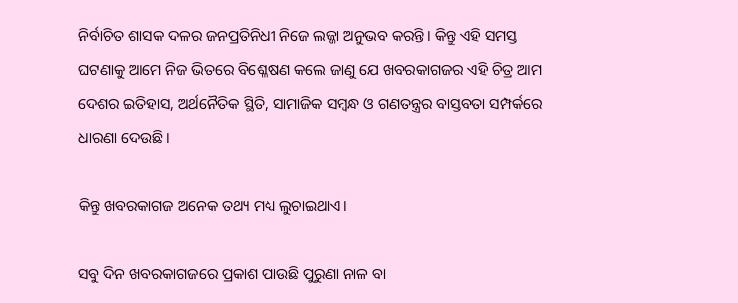ନିର୍ବାଚିତ ଶାସକ ଦଳର ଜନପ୍ରତିନିଧୀ ନିଜେ ଲଜ୍ଜା ଅନୁଭବ କରନ୍ତି। କିନ୍ତୁ ଏହି ସମସ୍ତ ଘଟଣାକୁ ଆମେ ନିଜ ଭିତରେ ବିଶ୍ଳେଷଣ କଲେ ଜାଣୁ ଯେ ଖବରକାଗଜର ଏହି ଚିତ୍ର ଆମ ଦେଶର ଇତିହାସ, ଅର୍ଥନୈତିକ ସ୍ଥିତି, ସାମାଜିକ ସମ୍ବନ୍ଧ ଓ ଗଣତନ୍ତ୍ରର ବାସ୍ତବତା ସମ୍ପର୍କରେ ଧାରଣା ଦେଉଛି।

କିନ୍ତୁ ଖବରକାଗଜ ଅନେକ ତଥ୍ୟ ମଧ୍ୟ ଲୁଚାଇଥାଏ।

ସବୁ ଦିନ ଖବରକାଗଜରେ ପ୍ରକାଶ ପାଉଛି ପୁରୁଣା ନାଳ ବା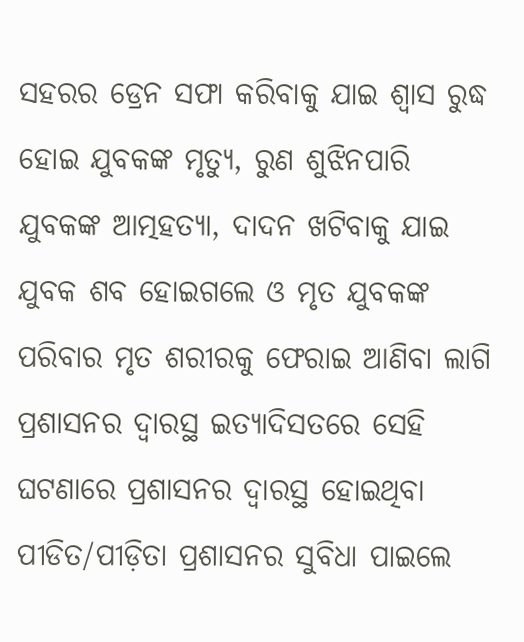ସହରର ଡ୍ରେନ ସଫା କରିବାକୁ ଯାଇ ଶ୍ବାସ ରୁଦ୍ଧ ହୋଇ ଯୁବକଙ୍କ ମୃତ୍ୟୁ, ରୁଣ ଶୁଝିନପାରି ଯୁବକଙ୍କ ଆତ୍ମହତ୍ୟା, ଦାଦନ ଖଟିବାକୁ ଯାଇ ଯୁବକ ଶବ ହୋଇଗଲେ ଓ ମୃତ ଯୁବକଙ୍କ ପରିବାର ମୃତ ଶରୀରକୁ ଫେରାଇ ଆଣିବା ଲାଗି ପ୍ରଶାସନର ଦ୍ଵାରସ୍ଥ ଇତ୍ୟାଦିସତରେ ସେହି ଘଟଣାରେ ପ୍ରଶାସନର ଦ୍ଵାରସ୍ଥ ହୋଇଥିବା ପୀଡିତ/ପୀଡ଼ିତା ପ୍ରଶାସନର ସୁବିଧା ପାଇଲେ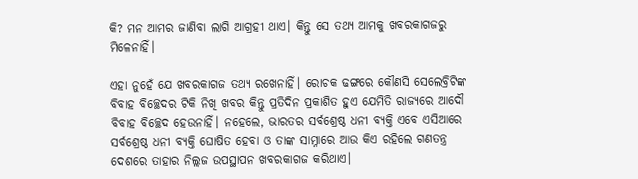କି? ମନ ଆମର ଜାଣିବା ଲାଗି ଆଗ୍ରହୀ ଥାଏ। କିନ୍ତୁ ସେ ତଥ୍ୟ ଆମକୁ ଖବରକାଗଜରୁ ମିଳେନାହିଁ।

ଏହା ନୁହେଁ ଯେ ଖବରକାଗଜ ତଥ୍ୟ ରଖେନାହିଁ। ରୋଚକ ଢଙ୍ଗରେ କୌଣସି ସେଲେବ୍ରିଟିଙ୍କ ବିବାହ ବିଚ୍ଛେଦର ଟିକି ନିଖି ଖବର କିନ୍ତୁ ପ୍ରତିଦିନ ପ୍ରକାଶିତ ହୁଏ ଯେମିତି ରାଜ୍ୟରେ ଆଦୌ ବିବାହ ବିଚ୍ଛେଦ ହେଉନାହିଁ। ନହେଲେ, ଭାରତର ସର୍ବଶ୍ରେଷ୍ଠ ଧନୀ ବ୍ୟକ୍ତି ଏବେ ଏସିଆରେ ସର୍ବଶ୍ରେଷ୍ଠ ଧନୀ ବ୍ୟକ୍ତି ଘୋଷିତ ହେବା ଓ ତାଙ୍କ ସାମ୍ନାରେ ଆଉ କିଏ ରହିଲେ ଗଣତନ୍ତ୍ର ଦେଶରେ ତାହାର ନିଲ୍ଲଜ ଉପସ୍ଥାପନ ଖବରକାଗଜ କରିଥାଏ।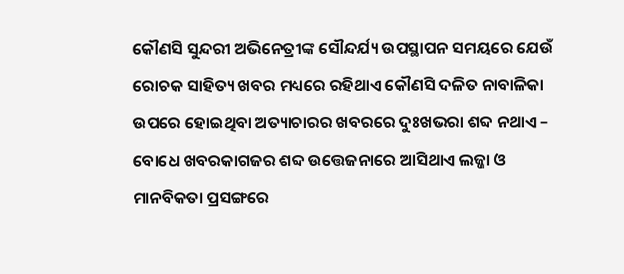କୌଣସି ସୁନ୍ଦରୀ ଅଭିନେତ୍ରୀଙ୍କ ସୌନ୍ଦର୍ଯ୍ୟ ଉପସ୍ଥାପନ ସମୟରେ ଯେଉଁ ରୋଚକ ସାହିତ୍ୟ ଖବର ମଧ୍ୟରେ ରହିଥାଏ କୌଣସି ଦଳିତ ନାବାଳିକା ଉପରେ ହୋଇଥିବା ଅତ୍ୟାଚାରର ଖବରରେ ଦୁଃଖଭରା ଶବ୍ଦ ନଥାଏ – ବୋଧେ ଖବରକାଗଜର ଶବ୍ଦ ଉତ୍ତେଜନାରେ ଆସିଥାଏ ଲଜ୍ଜା ଓ ମାନବିକତା ପ୍ରସଙ୍ଗରେ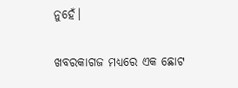ନୁହେଁ।

ଖବରକାଗଜ ମଧ୍ୟରେ ଏକ ଛୋଟ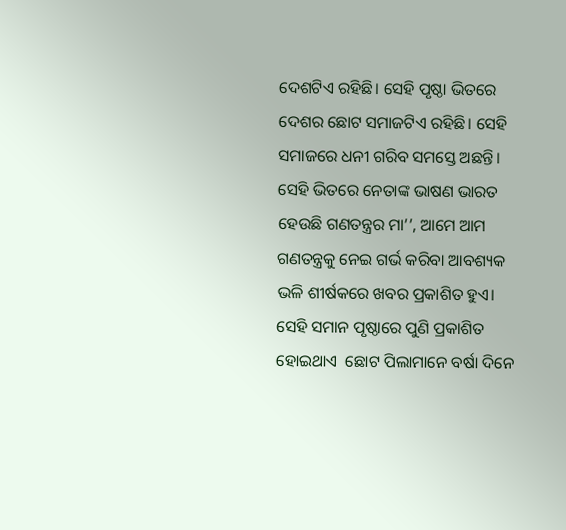ଦେଶଟିଏ ରହିଛି। ସେହି ପୃଷ୍ଠା ଭିତରେ ଦେଶର ଛୋଟ ସମାଜଟିଏ ରହିଛି। ସେହି ସମାଜରେ ଧନୀ ଗରିବ ସମସ୍ତେ ଅଛନ୍ତି। ସେହି ଭିତରେ ନେତାଙ୍କ ଭାଷଣ ଭାରତ ହେଉଛି ଗଣତନ୍ତ୍ରର ମା’’, ଆମେ ଆମ ଗଣତନ୍ତ୍ରକୁ ନେଇ ଗର୍ଭ କରିବା ଆବଶ୍ୟକ ଭଳି ଶୀର୍ଷକରେ ଖବର ପ୍ରକାଶିତ ହୁଏ। ସେହି ସମାନ ପୃଷ୍ଠାରେ ପୁଣି ପ୍ରକାଶିତ ହୋଇଥାଏ  ଛୋଟ ପିଲାମାନେ ବର୍ଷା ଦିନେ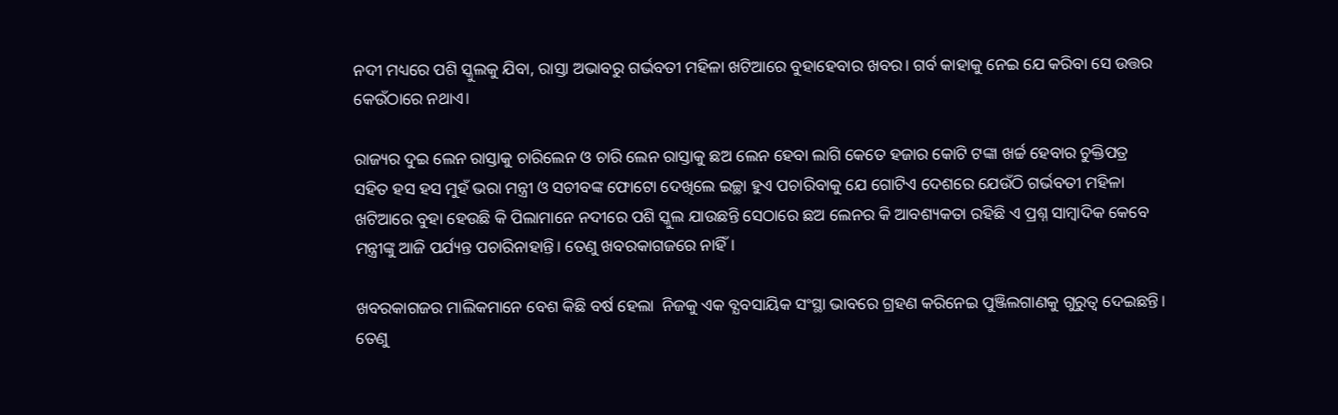ନଦୀ ମଧ୍ୟରେ ପଶି ସ୍କୁଲକୁ ଯିବା, ରାସ୍ତା ଅଭାବରୁ ଗର୍ଭବତୀ ମହିଳା ଖଟିଆରେ ବୁହାହେବାର ଖବର। ଗର୍ବ କାହାକୁ ନେଇ ଯେ କରିବା ସେ ଉତ୍ତର କେଉଁଠାରେ ନଥାଏ।

ରାଜ୍ୟର ଦୁଇ ଲେନ ରାସ୍ତାକୁ ଚାରିଲେନ ଓ ଚାରି ଲେନ ରାସ୍ତାକୁ ଛଅ ଲେନ ହେବା ଲାଗି କେତେ ହଜାର କୋଟି ଟଙ୍କା ଖର୍ଚ୍ଚ ହେବାର ଚୁକ୍ତିପତ୍ର ସହିତ ହସ ହସ ମୁହଁ ଭରା ମନ୍ତ୍ରୀ ଓ ସଚୀବଙ୍କ ଫୋଟୋ ଦେଖିଲେ ଇଚ୍ଛା ହୁଏ ପଚାରିବାକୁ ଯେ ଗୋଟିଏ ଦେଶରେ ଯେଉଁଠି ଗର୍ଭବତୀ ମହିଳା ଖଟିଆରେ ବୁହା ହେଉଛି କି ପିଲାମାନେ ନଦୀରେ ପଶି ସ୍କୁଲ ଯାଉଛନ୍ତି ସେଠାରେ ଛଅ ଲେନର କି ଆବଶ୍ୟକତା ରହିଛି ଏ ପ୍ରଶ୍ନ ସାମ୍ବାଦିକ କେବେ ମନ୍ତ୍ରୀଙ୍କୁ ଆଜି ପର୍ଯ୍ୟନ୍ତ ପଚାରିନାହାନ୍ତି। ତେଣୁ ଖବରକାଗଜରେ ନାହିଁ।

ଖବରକାଗଜର ମାଲିକମାନେ ବେଶ କିଛି ବର୍ଷ ହେଲା  ନିଜକୁ ଏକ ବ୍ଯବସାୟିକ ସଂସ୍ଥା ଭାବରେ ଗ୍ରହଣ କରିନେଇ ପୁଞ୍ଜିଲଗାଣକୁ ଗୁରୁତ୍ଵ ଦେଇଛନ୍ତି। ତେଣୁ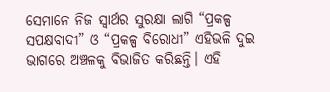ସେମାନେ ନିଜ ସ୍ଵାର୍ଥର ସୁରକ୍ଷା ଲାଗି “ପ୍ରକଳ୍ପ ସପକ୍ଷବାଦୀ” ଓ “ପ୍ରକଳ୍ପ ବିରୋଧୀ” ଏହିଭଳି ଦୁଇ ଭାଗରେ ଅଞ୍ଚଳକୁ ବିଭାଜିତ କରିଛନ୍ତି। ଏହି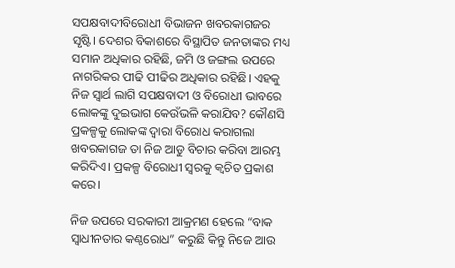ସପକ୍ଷବାଦୀବିରୋଧୀ ବିଭାଜନ ଖବରକାଗଜର ସୃଷ୍ଟି। ଦେଶର ବିକାଶରେ ବିସ୍ଥାପିତ ଜନତାଙ୍କର ମଧ୍ୟ ସମାନ ଅଧିକାର ରହିଛି, ଜମି ଓ ଜଙ୍ଗଲ ଉପରେ ନାଗରିକର ପୀଢି ପୀଢିର ଅଧିକାର ରହିଛି। ଏହକୁ ନିଜ ସ୍ଵାର୍ଥ ଲାଗି ସପକ୍ଷବାଦୀ ଓ ବିରୋଧୀ ଭାବରେ ଲୋକଙ୍କୁ ଦୁଇଭାଗ କେଉଁଭଳି କରାଯିବ? କୌଣସି ପ୍ରକଳ୍ପକୁ ଲୋକଙ୍କ ଦ୍ଵାରା ବିରୋଧ କରାଗଲା ଖବରକାଗଜ ତା ନିଜ ଆଡୁ ବିଚାର କରିବା ଆରମ୍ଭ କରିଦିଏ। ପ୍ରକଳ୍ପ ବିରୋଧୀ ସ୍ଵରକୁ କ୍ଵଚିତ ପ୍ରକାଶ କରେ।

ନିଜ ଉପରେ ସରକାରୀ ଆକ୍ରମଣ ହେଲେ “ବାକ ସ୍ଵାଧୀନତାର କଣ୍ଠରୋଧ” କରୁଛି କିନ୍ତୁ ନିଜେ ଆଉ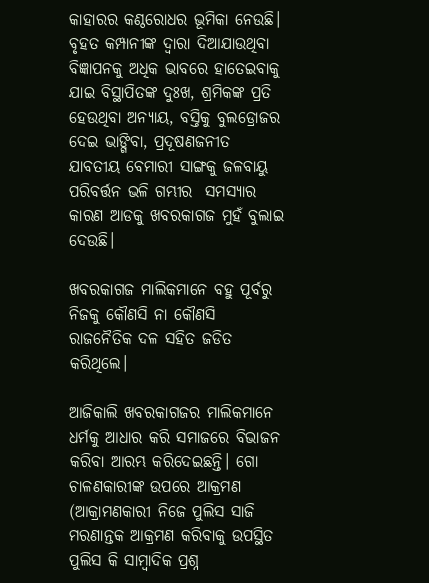କାହାରର କଣ୍ଠରୋଧର ଭୂମିକା ନେଉଛି। ବୃହତ କମ୍ପାନୀଙ୍କ ଦ୍ଵାରା ଦିଆଯାଉଥିବା ବିଜ୍ଞାପନକୁ ଅଧିକ ଭାବରେ ହାତେଇବାକୁ ଯାଇ ବିସ୍ଥାପିତଙ୍କ ଦୁଃଖ, ଶ୍ରମିକଙ୍କ ପ୍ରତି ହେଉଥିବା ଅନ୍ୟାୟ, ବସ୍ତିକୁ ବୁଲଡ୍ରୋଜର ଦେଇ ଭାଙ୍ଗିବା, ପ୍ରଦୂଷଣଜନୀତ ଯାବତୀୟ ବେମାରୀ ସାଙ୍ଗକୁ ଜଳବାୟୁ ପରିବର୍ତ୍ତନ ଭଳି ଗମ୍ଭୀର  ସମସ୍ଯାର କାରଣ ଆଡକୁ ଖବରକାଗଜ ମୁହଁ ବୁଲାଇ ଦେଉଛି।

ଖବରକାଗଜ ମାଲିକମାନେ ବହୁ ପୂର୍ବରୁ ନିଜକୁ କୌଣସି ନା କୌଣସି ରାଜନୈତିକ ଦଳ ସହିତ ଜଡିତ କରିଥିଲେ।

ଆଜିକାଲି ଖବରକାଗଜର ମାଲିକମାନେ ଧର୍ମକୁ ଆଧାର କରି ସମାଜରେ ବିଭାଜନ କରିବା ଆରମ୍ଭ କରିଦେଇଛନ୍ତି। ଗୋ ଚାଳଣକାରୀଙ୍କ ଉପରେ ଆକ୍ରମଣ (ଆକ୍ରାମଣକାରୀ ନିଜେ ପୁଲିସ ସାଜି ମରଣାନ୍ତକ ଆକ୍ରମଣ କରିବାକୁ ଉପସ୍ଥିତ ପୁଲିସ କି ସାମ୍ବାଦିକ ପ୍ରଶ୍ନ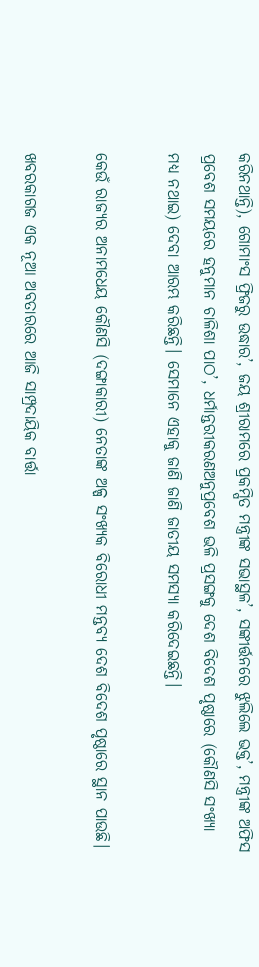କରିନଥାନ୍ତି), ଗୋମାଂସ ଫ୍ରିଜରୁ ଉଦ୍ଧାର’, ଜୟ ଶ୍ରୀରାମରେ ପ୍ରକମ୍ପିତ ମନ୍ତ୍ରୀଙ୍କ ସଭାସ୍ଥଳ’, ସଙ୍କୀର୍ତ୍ତନରେ ଝୁଲିଲେ ଭକ୍ତ’, ମନ୍ତ୍ରୀଙ୍କ ଅଫିସ ପ୍ରବେଶ ସମୟରେ ହନୁମାନ ଚାଳିଶା ପାଠ’, ଧର୍ମାନ୍ତରୀକରଣଅନୁପ୍ରବେଶ ଭଳି ପ୍ରସଙ୍ଗକୁ ଦେଶ ବିଦେଶ ପୃଷ୍ଠାରେ (କୌଣସି ସଂଖ୍ୟା ମଧ୍ୟ ନଥାଇ) ଦେବା ଆରମ୍ଭ କରିଛନ୍ତି। ସେମାନେ ଏହାକୁ ଜାଣି ଜାଣି ଜାତୀୟ ସମସ୍ଯା କରିଦେଇଛନ୍ତି।

କେଉଁ ରାଜ୍ୟର ଅନାମଧେୟ କୌଣସି (ଦଙ୍ଗାକାରୀ) ନେତାଙ୍କ ଅଳ୍ପ ସଂଖ୍ୟକ ବିରୋଧୀ ମନ୍ତବ୍ୟ ଦେଶ ବିଦେଶ ପୃଷ୍ଠାରେ ସ୍ଥାନ ପାଉଛି।

ଖବରକାଗଜ ଏକ ନୂଆ ଅବତାରରେ ଆଜି ସାମ୍ପ୍ରଦାୟିକ ବାର୍ତ୍ତା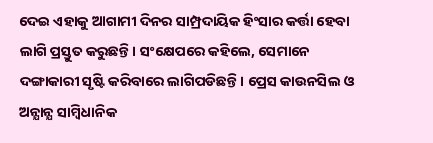ଦେଇ ଏହାକୁ ଆଗାମୀ ଦିନର ସାମ୍ପ୍ରଦାୟିକ ହିଂସାର କର୍ତ୍ତା ହେବା ଲାଗି ପ୍ରସ୍ତୁତ କରୁଛନ୍ତି। ସଂକ୍ଷେପରେ କହିଲେ, ସେମାନେ ଦଙ୍ଗାକାରୀ ସୃଷ୍ଟି କରିବାରେ ଲାଗିପଡିଛନ୍ତି। ପ୍ରେସ କାଉନସିଲ ଓ ଅନ୍ଯାନ୍ଯ ସାମ୍ବିଧାନିକ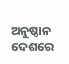ଅନୁଷ୍ଠାନ ଦେଶରେ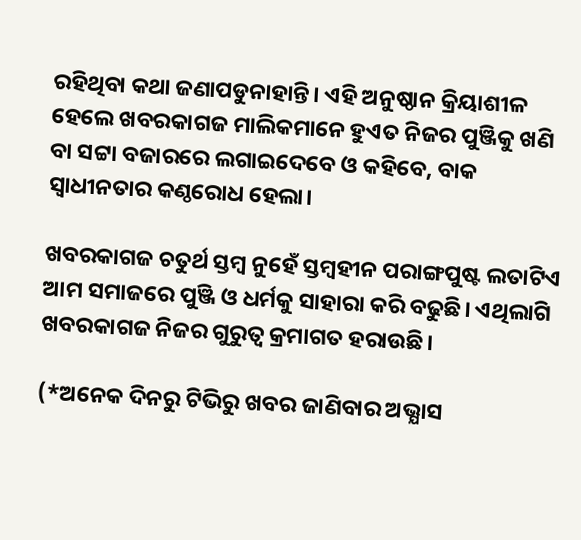ରହିଥିବା କଥା ଜଣାପଡୁନାହାନ୍ତି। ଏହି ଅନୁଷ୍ଠାନ କ୍ରିୟାଶୀଳ ହେଲେ ଖବରକାଗଜ ମାଲିକମାନେ ହୁଏତ ନିଜର ପୁଞ୍ଜିକୁ ଖଣି ବା ସଟ୍ଟା ବଜାରରେ ଲଗାଇଦେବେ ଓ କହିବେ, ବାକ ସ୍ଵାଧୀନତାର କଣ୍ଠରୋଧ ହେଲା।

ଖବରକାଗଜ ଚତୁର୍ଥ ସ୍ତମ୍ବ ନୁହେଁ ସ୍ତମ୍ବହୀନ ପରାଙ୍ଗପୁଷ୍ଟ ଲତାଟିଏ ଆମ ସମାଜରେ ପୁଞ୍ଜି ଓ ଧର୍ମକୁ ସାହାରା କରି ବଢୁଛି। ଏଥିଲାଗି ଖବରକାଗଜ ନିଜର ଗୁରୁତ୍ଵ କ୍ରମାଗତ ହରାଉଛି।

(*ଅନେକ ଦିନରୁ ଟିଭିରୁ ଖବର ଜାଣିବାର ଅଭ୍ଯାସ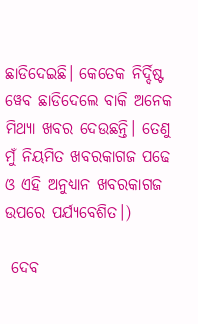ଛାଡିଦେଇଛି। କେତେକ ନିର୍ଦ୍ଦିଷ୍ଟ ୱେବ ଛାଡିଦେଲେ ବାକି ଅନେକ ମିଥ୍ୟା ଖବର ଦେଉଛନ୍ତି। ତେଣୁ ମୁଁ ନିୟମିତ ଖବରକାଗଜ ପଢେ ଓ ଏହି ଅନୁଧ୍ୟାନ ଖବରକାଗଜ ଉପରେ ପର୍ଯ୍ୟବେଶିତ।)

 ଦେବ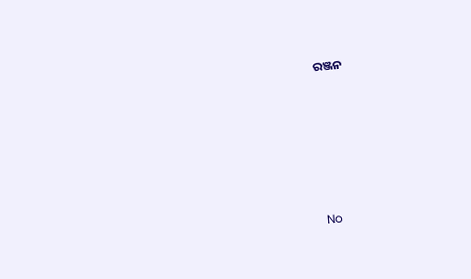ରଞ୍ଜନ







No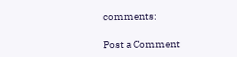comments:

Post a Comment